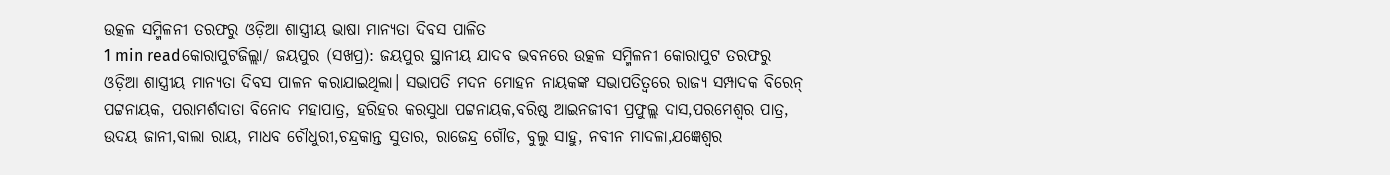ଉତ୍କଳ ସମ୍ମିଳନୀ ତରଫରୁ ଓଡ଼ିଆ ଶାସ୍ତ୍ରୀୟ ଭାଷା ମାନ୍ୟତା ଦିବସ ପାଳିତ
1 min readକୋରାପୁଟଜିଲ୍ଲା/ ଜୟପୁର (ସଖପ୍ର): ଜୟପୁର ସ୍ଥାନୀୟ ଯାଦବ ଭବନରେ ଉତ୍କଳ ସମ୍ମିଳନୀ କୋରାପୁଟ ତରଫରୁ ଓଡ଼ିଆ ଶାସ୍ତ୍ରୀୟ ମାନ୍ୟତା ଦିବସ ପାଳନ କରାଯାଇଥିଲା। ସଭାପତି ମଦନ ମୋହନ ନାୟକଙ୍କ ସଭାପତିତ୍ୱରେ ରାଜ୍ୟ ସମ୍ପାଦକ ବିରେନ୍ ପଟ୍ଟନାୟକ, ପରାମର୍ଶଦାତା ବିନୋଦ ମହାପାତ୍ର, ହରିହର କରସୁଧା ପଟ୍ଟନାୟକ,ବରିଷ୍ଠ ଆଇନଜୀବୀ ପ୍ରଫୁଲ୍ଲ ଦାସ,ପରମେଶ୍ବର ପାତ୍ର, ଉଦୟ ଜାନୀ,ବାଲା ରାୟ, ମାଧବ ଚୌଧୁରୀ,ଚନ୍ଦ୍ରକାନ୍ତ ସୁତାର, ରାଜେନ୍ଦ୍ର ଗୌଡ, ବୁଲୁ ସାହୁ, ନବୀନ ମାଦଳା,ଯଜ୍ଞେଶ୍ବର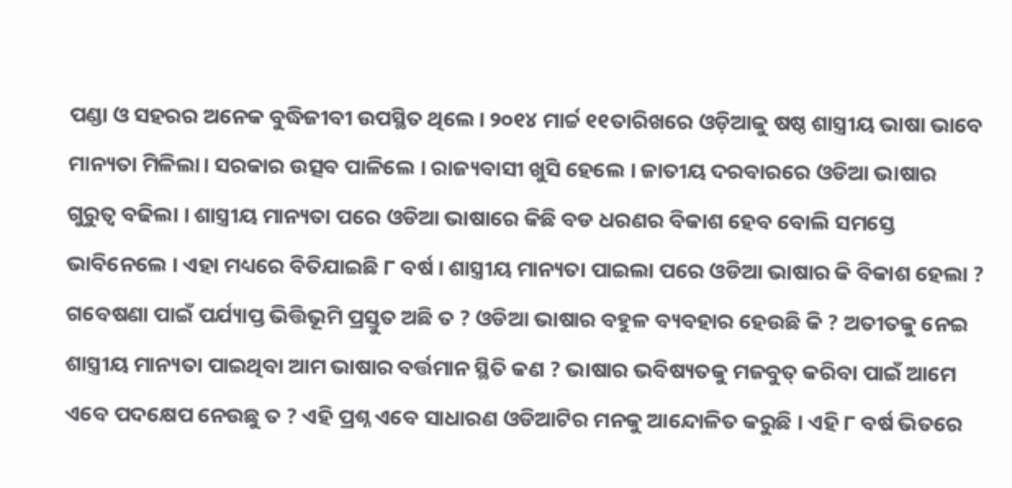ପଣ୍ଡା ଓ ସହରର ଅନେକ ବୁଦ୍ଧିଜୀବୀ ଉପସ୍ଥିତ ଥିଲେ। ୨୦୧୪ ମାର୍ଚ୍ଚ ୧୧ତାରିଖରେ ଓଡ଼ିଆକୁ ଷଷ୍ଠ ଶାସ୍ତ୍ରୀୟ ଭାଷା ଭାବେ ମାନ୍ୟତା ମିଳିଲା। ସରକାର ଉତ୍ସବ ପାଳିଲେ । ରାଜ୍ୟବାସୀ ଖୁସି ହେଲେ । ଜାତୀୟ ଦରବାରରେ ଓଡିଆ ଭାଷାର ଗୁରୁତ୍ୱ ବଢିଲା । ଶାସ୍ତ୍ରୀୟ ମାନ୍ୟତା ପରେ ଓଡିଆ ଭାଷାରେ କିଛି ବଡ ଧରଣର ବିକାଶ ହେବ ବୋଲି ସମସ୍ତେ ଭାବିନେଲେ । ଏହା ମଧ୍ୟରେ ବିତିଯାଇଛି ୮ ବର୍ଷ । ଶାସ୍ତ୍ରୀୟ ମାନ୍ୟତା ପାଇଲା ପରେ ଓଡିଆ ଭାଷାର କି ବିକାଶ ହେଲା ? ଗବେଷଣା ପାଇଁ ପର୍ଯ୍ୟାପ୍ତ ଭିତ୍ତିଭୂମି ପ୍ରସ୍ତୁତ ଅଛି ତ ? ଓଡିଆ ଭାଷାର ବହୁଳ ବ୍ୟବହାର ହେଉଛି କି ? ଅତୀତକୁ ନେଇ ଶାସ୍ତ୍ରୀୟ ମାନ୍ୟତା ପାଇଥିବା ଆମ ଭାଷାର ବର୍ତ୍ତମାନ ସ୍ଥିତି କଣ ? ଭାଷାର ଭବିଷ୍ୟତକୁ ମଜବୁତ୍ କରିବା ପାଇଁ ଆମେ ଏବେ ପଦକ୍ଷେପ ନେଉଛୁ ତ ? ଏହି ପ୍ରଶ୍ନ ଏବେ ସାଧାରଣ ଓଡିଆଟିର ମନକୁ ଆନ୍ଦୋଳିତ କରୁଛି । ଏହି ୮ ବର୍ଷ ଭିତରେ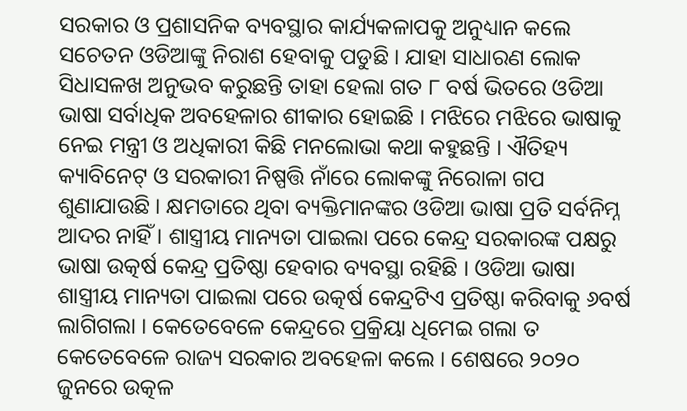ସରକାର ଓ ପ୍ରଶାସନିକ ବ୍ୟବସ୍ଥାର କାର୍ଯ୍ୟକଳାପକୁ ଅନୁଧ୍ୟାନ କଲେ ସଚେତନ ଓଡିଆଙ୍କୁ ନିରାଶ ହେବାକୁ ପଡୁଛି । ଯାହା ସାଧାରଣ ଲୋକ ସିଧାସଳଖ ଅନୁଭବ କରୁଛନ୍ତି ତାହା ହେଲା ଗତ ୮ ବର୍ଷ ଭିତରେ ଓଡିଆ ଭାଷା ସର୍ବାଧିକ ଅବହେଳାର ଶୀକାର ହୋଇଛି । ମଝିରେ ମଝିରେ ଭାଷାକୁ ନେଇ ମନ୍ତ୍ରୀ ଓ ଅଧିକାରୀ କିଛି ମନଲୋଭା କଥା କହୁଛନ୍ତି । ଐତିହ୍ୟ କ୍ୟାବିନେଟ୍ ଓ ସରକାରୀ ନିଷ୍ପତ୍ତି ନାଁରେ ଲୋକଙ୍କୁ ନିରୋଳା ଗପ ଶୁଣାଯାଉଛି । କ୍ଷମତାରେ ଥିବା ବ୍ୟକ୍ତିମାନଙ୍କର ଓଡିଆ ଭାଷା ପ୍ରତି ସର୍ବନିମ୍ନ ଆଦର ନାହିଁ । ଶାସ୍ତ୍ରୀୟ ମାନ୍ୟତା ପାଇଲା ପରେ କେନ୍ଦ୍ର ସରକାରଙ୍କ ପକ୍ଷରୁ ଭାଷା ଉତ୍କର୍ଷ କେନ୍ଦ୍ର ପ୍ରତିଷ୍ଠା ହେବାର ବ୍ୟବସ୍ଥା ରହିଛି । ଓଡିଆ ଭାଷା ଶାସ୍ତ୍ରୀୟ ମାନ୍ୟତା ପାଇଲା ପରେ ଉତ୍କର୍ଷ କେନ୍ଦ୍ରଟିଏ ପ୍ରତିଷ୍ଠା କରିବାକୁ ୬ବର୍ଷ ଲାଗିଗଲା । କେତେବେଳେ କେନ୍ଦ୍ରରେ ପ୍ରକ୍ରିୟା ଧିମେଇ ଗଲା ତ କେତେବେଳେ ରାଜ୍ୟ ସରକାର ଅବହେଳା କଲେ । ଶେଷରେ ୨୦୨୦ ଜୁନରେ ଉତ୍କଳ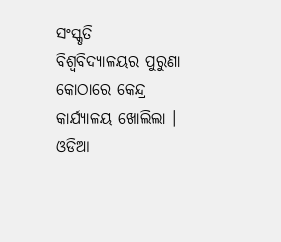ସଂସ୍କୃତି ବିଶ୍ୱବିଦ୍ୟାଳୟର ପୁରୁଣା କୋଠାରେ କେନ୍ଦ୍ର କାର୍ଯ୍ୟାଳୟ ଖୋଲିଲା । ଓଡିଆ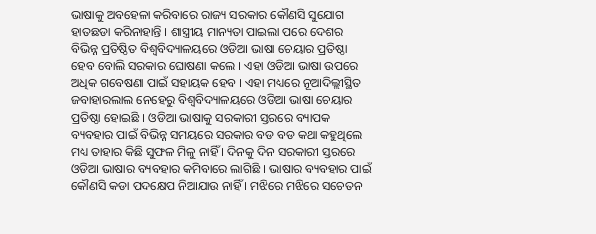ଭାଷାକୁ ଅବହେଳା କରିବାରେ ରାଜ୍ୟ ସରକାର କୌଣସି ସୁଯୋଗ ହାତଛଡା କରିନାହାନ୍ତି । ଶାସ୍ତ୍ରୀୟ ମାନ୍ୟତା ପାଇଲା ପରେ ଦେଶର ବିଭିନ୍ନ ପ୍ରତିଷ୍ଠିତ ବିଶ୍ୱବିଦ୍ୟାଳୟରେ ଓଡିଆ ଭାଷା ଚେୟାର ପ୍ରତିଷ୍ଠା ହେବ ବୋଲି ସରକାର ଘୋଷଣା କଲେ । ଏହା ଓଡିଆ ଭାଷା ଉପରେ ଅଧିକ ଗବେଷଣା ପାଇଁ ସହାୟକ ହେବ । ଏହା ମଧ୍ୟରେ ନୂଆଦିଲ୍ଲୀସ୍ଥିତ ଜବାହାରଲାଲ ନେହେରୁ ବିଶ୍ୱବିଦ୍ୟାଳୟରେ ଓଡିଆ ଭାଷା ଚେୟାର ପ୍ରତିଷ୍ଠା ହୋଇଛି । ଓଡିଆ ଭାଷାକୁ ସରକାରୀ ସ୍ତରରେ ବ୍ୟାପକ ବ୍ୟବହାର ପାଇଁ ବିଭିନ୍ନ ସମୟରେ ସରକାର ବଡ ବଡ କଥା କହୁଥିଲେ ମଧ୍ୟ ତାହାର କିଛି ସୁଫଳ ମିଳୁ ନାହିଁ । ଦିନକୁ ଦିନ ସରକାରୀ ସ୍ତରରେ ଓଡିଆ ଭାଷାର ବ୍ୟବହାର କମିବାରେ ଲାଗିଛି । ଭାଷାର ବ୍ୟବହାର ପାଇଁ କୌଣସି କଡା ପଦକ୍ଷେପ ନିଆଯାଉ ନାହିଁ । ମଝିରେ ମଝିରେ ସଚେତନ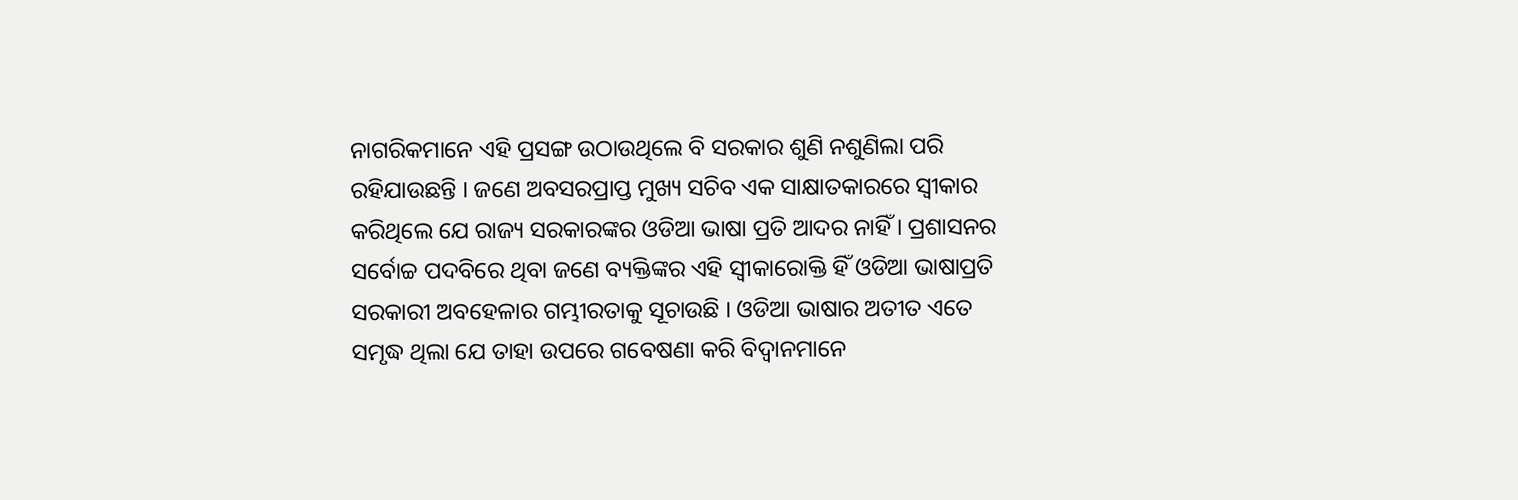ନାଗରିକମାନେ ଏହି ପ୍ରସଙ୍ଗ ଉଠାଉଥିଲେ ବି ସରକାର ଶୁଣି ନଶୁଣିଲା ପରି ରହିଯାଉଛନ୍ତି । ଜଣେ ଅବସରପ୍ରାପ୍ତ ମୁଖ୍ୟ ସଚିବ ଏକ ସାକ୍ଷାତକାରରେ ସ୍ୱୀକାର କରିଥିଲେ ଯେ ରାଜ୍ୟ ସରକାରଙ୍କର ଓଡିଆ ଭାଷା ପ୍ରତି ଆଦର ନାହିଁ । ପ୍ରଶାସନର ସର୍ବୋଚ୍ଚ ପଦବିରେ ଥିବା ଜଣେ ବ୍ୟକ୍ତିଙ୍କର ଏହି ସ୍ୱୀକାରୋକ୍ତି ହିଁ ଓଡିଆ ଭାଷାପ୍ରତି ସରକାରୀ ଅବହେଳାର ଗମ୍ଭୀରତାକୁ ସୂଚାଉଛି । ଓଡିଆ ଭାଷାର ଅତୀତ ଏତେ ସମୃଦ୍ଧ ଥିଲା ଯେ ତାହା ଉପରେ ଗବେଷଣା କରି ବିଦ୍ୱାନମାନେ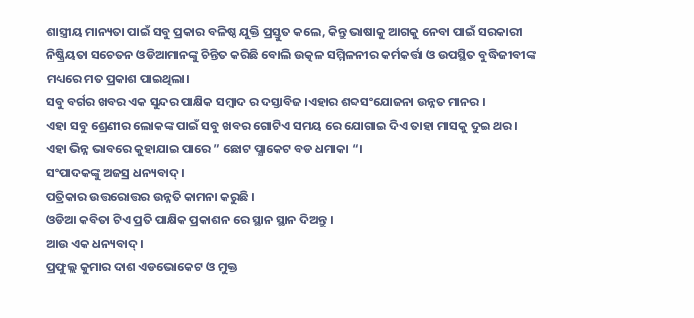ଶାସ୍ତ୍ରୀୟ ମାନ୍ୟତା ପାଇଁ ସବୁ ପ୍ରକାର ବଳିଷ୍ଠ ଯୁକ୍ତି ପ୍ରସ୍ତୁତ କଲେ, କିନ୍ତୁ ଭାଷାକୁ ଆଗକୁ ନେବା ପାଇଁ ସରକାରୀ ନିଷ୍କ୍ରିୟତା ସଚେତନ ଓଡିଆମାନଙ୍କୁ ଚିନ୍ତିତ କରିଛି ବୋଲି ଉତ୍କଳ ସମ୍ମିଳନୀର କର୍ମକର୍ତ୍ତା ଓ ଉପସ୍ଥିତ ବୁଦ୍ଧିଜୀବୀଙ୍କ ମଧ୍ୟରେ ମତ ପ୍ରକାଶ ପାଇଥିଲା।
ସବୁ ବର୍ଗର ଖବର ଏକ ସୁନ୍ଦର ପାକ୍ଷିକ ସମ୍ବାଦ ର ଦସ୍ତାବିଜ ।ଏହାର ଶବ୍ଦସଂଯୋଜନା ଉନ୍ନତ ମାନର ।
ଏହା ସବୁ ଶ୍ରେଣୀର ଲୋକଙ୍କ ପାଇଁ ସବୁ ଖବର ଗୋଟିଏ ସମୟ ରେ ଯୋଗାଇ ଦିଏ ତାହା ମାସକୁ ଦୁଇ ଥର।
ଏହା ଭିନ୍ନ ଭାବରେ କୁହାଯାଇ ପାରେ ” ଛୋଟ ପ୍ଯାକେଟ ବଡ ଧମାକା “।
ସଂପାଦକଙ୍କୁ ଅଜସ୍ର ଧନ୍ୟବାଦ୍ ।
ପତ୍ରିକାର ଉତ୍ତରୋତ୍ତର ଉନ୍ନତି କାମନା କରୁଛି ।
ଓଡିଆ କବିତା ଟିଏ ପ୍ରତି ପାକ୍ଷିକ ପ୍ରକାଶନ ରେ ସ୍ଥାନ ସ୍ଥାନ ଦିଅନ୍ତୁ ।
ଆଉ ଏକ ଧନ୍ୟବାଦ୍ ।
ପ୍ରଫୁଲ୍ଲ କୁମାର ଦାଶ ଏଡଭୋକେଟ ଓ ମୁକ୍ତ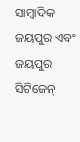ସାମ୍ବାଦିକ ଜୟପୁର ଏବଂ ଜୟପୁର ସିଟିଜେନ୍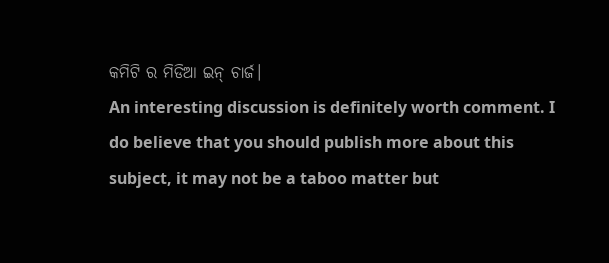କମିଟି ର ମିଡିଆ ଇନ୍ ଚାର୍ଜ।
An interesting discussion is definitely worth comment. I do believe that you should publish more about this subject, it may not be a taboo matter but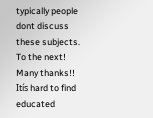typically people dont discuss these subjects. To the next! Many thanks!!
Itís hard to find educated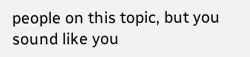people on this topic, but you sound like you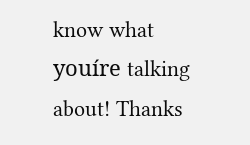know what youíre talking about! Thanks